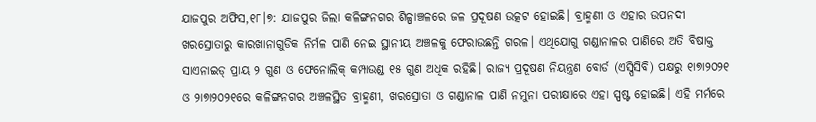ଯାଜପୁର ଅଫିସ,୧୮।୭: ଯାଜପୁର ଜିଲା କଳିଙ୍ଗନଗର ଶିଳ୍ପାଞ୍ଚଳରେ ଜଳ ପ୍ରଦୂଷଣ ଉତ୍କଟ ହୋଇଛି। ବ୍ରାହ୍ମଣୀ ଓ ଏହାର ଉପନଦୀ ଖରସ୍ରୋତାରୁ କାରଖାନାଗୁଡିକ ନିର୍ମଳ ପାଣି ନେଇ ସ୍ଥାନୀୟ ଅଞ୍ଚଳକୁ ଫେରାଉଛନ୍ତି ଗରଳ। ଏଥିଯୋଗୁ ଗଣ୍ଡାନାଳର ପାଣିରେ ଅତି ବିଷାକ୍ତ ସାଏନାଇଡ୍ ପ୍ରାୟ ୨ ଗୁଣ ଓ ଫେନୋଲିକ୍ କମ୍ପାଉଣ୍ଡ ୧୫ ଗୁଣ ଅଧିକ ରହିଛି। ରାଜ୍ୟ ପ୍ରଦୂଷଣ ନିୟନ୍ତ୍ରଣ ବୋର୍ଡ (ଏସ୍ପିସିବି) ପକ୍ଷରୁ ୧ା୭ା୨୦୨୧ ଓ ୨ା୭ା୨୦୨୧ରେ କଳିଙ୍ଗନଗର ଅଞ୍ଚଳସ୍ଥିତ ବ୍ରାହ୍ମଣୀ, ଖରସ୍ରୋତା ଓ ଗଣ୍ଡାନାଳ ପାଣି ନମୁନା ପରୀକ୍ଷାରେ ଏହା ସ୍ପଷ୍ଟ ହୋଇଛି। ଏହି ମର୍ମରେ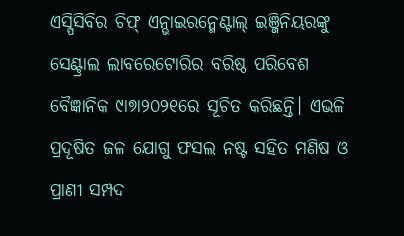ଏସ୍ପିସିବିର ଚିଫ୍ ଏନ୍ଭାଇରନ୍ମେଣ୍ଟାଲ୍ ଇଞ୍ଜିନିୟରଙ୍କୁ ସେଣ୍ଟ୍ରାଲ ଲାବରେଟୋରିର ବରିଷ୍ଠ ପରିବେଶ ବୈଜ୍ଞାନିକ ୯ା୭ା୨୦୨୧ରେ ସୂଚିତ କରିଛନ୍ତି। ଏଭଳି ପ୍ରଦୂଷିତ ଜଳ ଯୋଗୁ ଫସଲ ନଷ୍ଟ ସହିତ ମଣିଷ ଓ ପ୍ରାଣୀ ସମ୍ପଦ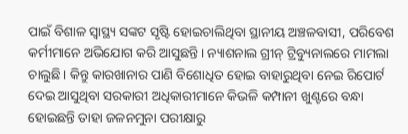ପାଇଁ ବିଶାଳ ସ୍ବାସ୍ଥ୍ୟ ସଙ୍କଟ ସୃଷ୍ଟି ହୋଇଚାଲିଥିବା ସ୍ଥାନୀୟ ଅଞ୍ଚଳବାସୀ, ପରିବେଶ କର୍ମୀମାନେ ଅଭିଯୋଗ କରି ଆସୁଛନ୍ତି। ନ୍ୟାଶନାଲ ଗ୍ରୀନ୍ ଟ୍ରିବ୍ୟୁନାଲରେ ମାମଲା ଚାଲୁଛି। କିନ୍ତୁ କାରଖାନାର ପାଣି ବିଶୋଧିତ ହୋଇ ବାହାରୁଥିବା ନେଇ ରିପୋର୍ଟ ଦେଇ ଆସୁଥିବା ସରକାରୀ ଅଧିକାରୀମାନେ କିଭଳି କମ୍ପାନୀ ଖୁଣ୍ଟରେ ବନ୍ଧା ହୋଇଛନ୍ତି ତାହା ଜଳନମୁନା ପରୀକ୍ଷାରୁ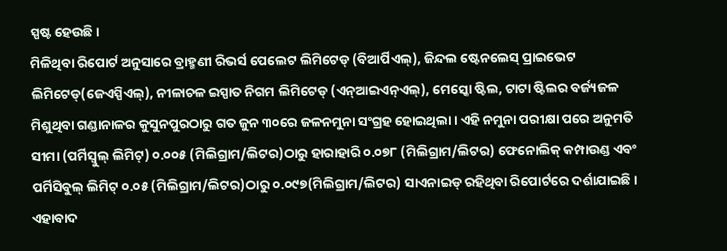ସ୍ପଷ୍ଟ ହେଉଛି।
ମିଳିଥିବା ରିପୋର୍ଟ ଅନୁସାରେ ବ୍ରାହ୍ମଣୀ ରିଭର୍ସ ପେଲେଟ ଲିମିଟେଡ୍ (ବିଆର୍ପିଏଲ୍), ଜିନ୍ଦଲ ଷ୍ଟେନଲେସ୍ ପ୍ରାଇଭେଟ ଲିମିଟେଡ୍(ଜେଏସ୍ପିଏଲ୍), ନୀଳାଚଳ ଇସ୍ପାତ ନିଗମ ଲିମିଟେଡ୍ (ଏନ୍ଆଇଏନ୍ଏଲ୍), ମେସ୍କୋ ଷ୍ଟିଲ, ଟାଟା ଷ୍ଟିଲର ବର୍ଜ୍ୟଜଳ ମିଶୁଥିବା ଗଣ୍ଡାନାଳର କୁସୁନପୁରଠାରୁ ଗତ ଜୁନ ୩୦ରେ ଜଳନମୁନା ସଂଗ୍ରହ ହୋଇଥିଲା। ଏହି ନମୁନା ପରୀକ୍ଷା ପରେ ଅନୁମତି ସୀମା (ପର୍ମିସ୍ବୁଲ୍ ଲିମିଟ୍) ୦.୦୦୫ (ମିଲିଗ୍ରାମ/ଲିଟର)ଠାରୁ ହାରାହାରି ୦.୦୭୮ (ମିଲିଗ୍ରାମ/ଲିଟର) ଫେନୋଲିକ୍ କମ୍ପାଉଣ୍ଡ ଏବଂ ପର୍ମିସିବୁଲ୍ ଲିମିଟ୍ ୦.୦୫ (ମିଲିଗ୍ରାମ/ଲିଟର)ଠାରୁ ୦.୦୯୭(ମିଲିଗ୍ରାମ/ଲିଟର) ସାଏନାଇଡ୍ ରହିଥିବା ରିପୋର୍ଟରେ ଦର୍ଶାଯାଇଛି। ଏହାବାଦ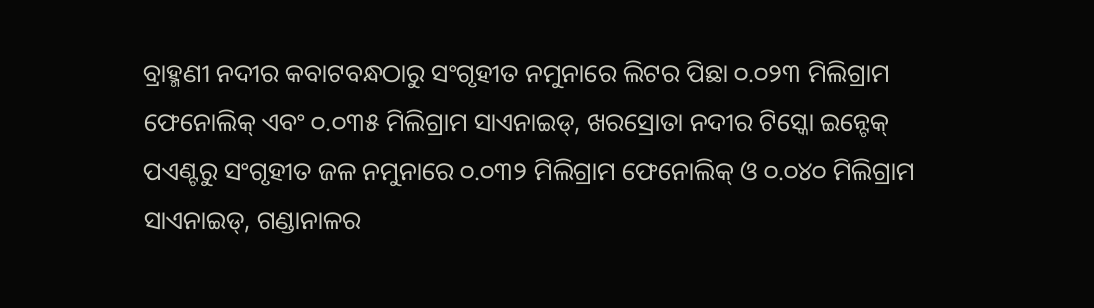ବ୍ରାହ୍ମଣୀ ନଦୀର କବାଟବନ୍ଧଠାରୁ ସଂଗୃହୀତ ନମୁନାରେ ଲିଟର ପିଛା ୦.୦୨୩ ମିଲିଗ୍ରାମ ଫେନୋଲିକ୍ ଏବଂ ୦.୦୩୫ ମିଲିଗ୍ରାମ ସାଏନାଇଡ୍, ଖରସ୍ରୋତା ନଦୀର ଟିସ୍କୋ ଇନ୍ଟେକ୍ ପଏଣ୍ଟରୁ ସଂଗୃହୀତ ଜଳ ନମୁନାରେ ୦.୦୩୨ ମିଲିଗ୍ରାମ ଫେନୋଲିକ୍ ଓ ୦.୦୪୦ ମିଲିଗ୍ରାମ ସାଏନାଇଡ୍, ଗଣ୍ଡାନାଳର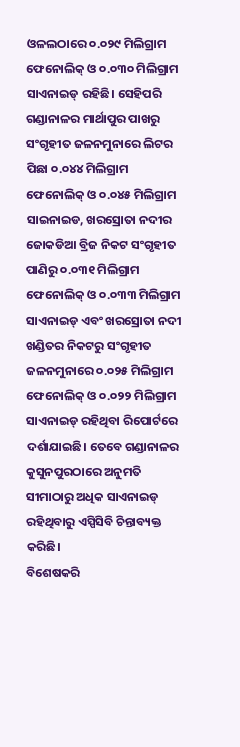ଓଳଲଠାରେ ୦.୦୨୯ ମିଲିଗ୍ରାମ ଫେନୋଲିକ୍ ଓ ୦.୦୩୦ ମିଲିଗ୍ରାମ ସାଏନାଇଡ୍ ରହିଛି। ସେହିପରି ଗଣ୍ଡାନାଳର ମାର୍ଥାପୁର ପାଖରୁ ସଂଗୃହୀତ ଜଳନମୁନାରେ ଲିଟର ପିଛା ୦.୦୪୪ ମିଲିଗ୍ରାମ ଫେନୋଲିକ୍ ଓ ୦.୦୪୫ ମିଲିଗ୍ରାମ ସାଇନାଇଡ, ଖରସ୍ରୋତା ନଦୀର ଜୋକଡିଆ ବ୍ରିଜ ନିକଟ ସଂଗୃହୀତ ପାଣିରୁ ୦.୦୩୧ ମିଲିଗ୍ରାମ ଫେନୋଲିକ୍ ଓ ୦.୦୩୩ ମିଲିଗ୍ରାମ ସାଏନାଇଡ୍ ଏବଂ ଖରସ୍ରୋତା ନଦୀ ଖଣ୍ଡିତର ନିକଟରୁ ସଂଗୃହୀତ ଜଳନମୁନାରେ ୦.୦୨୫ ମିଲିଗ୍ରାମ ଫେନୋଲିକ୍ ଓ ୦.୦୨୨ ମିଲିଗ୍ରାମ ସାଏନାଇଡ୍ ରହିଥିବା ରିପୋର୍ଟରେ ଦର୍ଶାଯାଇଛି। ତେବେ ଗଣ୍ଡାନାଳର କୁସୁନପୁରଠାରେ ଅନୁମତି ସୀମାଠାରୁ ଅଧିକ ସାଏନାଇଡ୍ ରହିଥିବାରୁ ଏସ୍ପିସିବି ଚିନ୍ତାବ୍ୟକ୍ତ କରିଛି।
ବିଶେଷକରି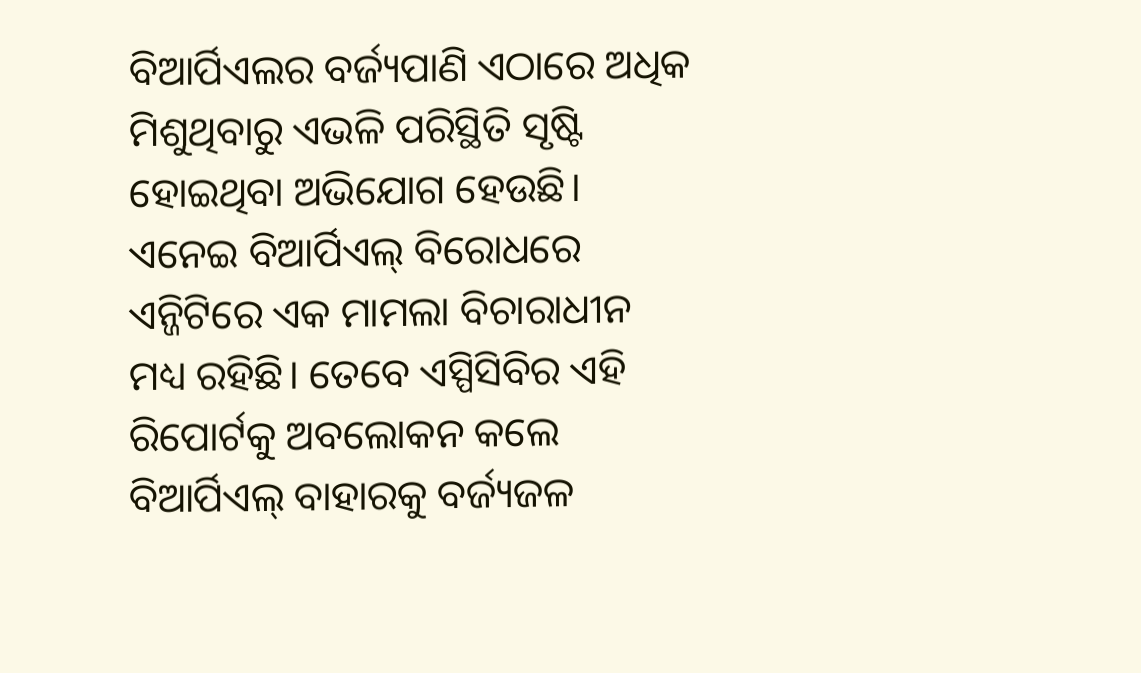ବିଆର୍ପିଏଲର ବର୍ଜ୍ୟପାଣି ଏଠାରେ ଅଧିକ ମିଶୁଥିବାରୁ ଏଭଳି ପରିସ୍ଥିତି ସୃଷ୍ଟି ହୋଇଥିବା ଅଭିଯୋଗ ହେଉଛି। ଏନେଇ ବିଆର୍ପିଏଲ୍ ବିରୋଧରେ ଏନ୍ଜିଟିରେ ଏକ ମାମଲା ବିଚାରାଧୀନ ମଧ୍ୟ ରହିଛି। ତେବେ ଏସ୍ପିସିବିର ଏହି ରିପୋର୍ଟକୁ ଅବଲୋକନ କଲେ ବିଆର୍ପିଏଲ୍ ବାହାରକୁ ବର୍ଜ୍ୟଜଳ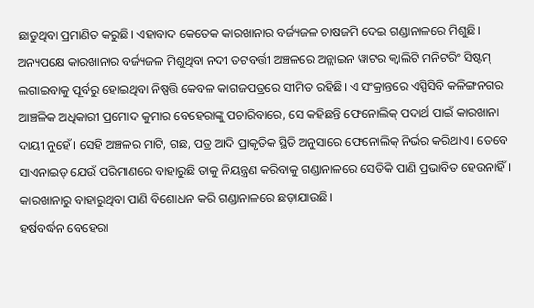ଛାଡୁଥିବା ପ୍ରମାଣିତ କରୁଛି। ଏହାବାଦ କେତେକ କାରଖାନାର ବର୍ଜ୍ୟଜଳ ଚାଷଜମି ଦେଇ ଗଣ୍ଡାନାଳରେ ମିଶୁଛି।
ଅନ୍ୟପକ୍ଷେ କାରଖାନାର ବର୍ଜ୍ୟଜଳ ମିଶୁଥିବା ନଦୀ ତଟବର୍ତ୍ତୀ ଅଞ୍ଚଳରେ ଅନ୍ଲାଇନ ୱାଟର କ୍ବାଲିଟି ମନିଟରିଂ ସିଷ୍ଟମ୍ ଲଗାଇବାକୁ ପୂର୍ବରୁ ହୋଇଥିବା ନିଷ୍ପତ୍ତି କେବଳ କାଗଜପତ୍ରରେ ସୀମିତ ରହିଛି। ଏ ସଂକ୍ରାନ୍ତରେ ଏସ୍ପିସିବି କଳିଙ୍ଗନଗର ଆଞ୍ଚଳିକ ଅଧିକାରୀ ପ୍ରମୋଦ କୁମାର ବେହେରାଙ୍କୁ ପଚାରିବାରେ, ସେ କହିଛନ୍ତି ଫେନୋଲିକ୍ ପଦାର୍ଥ ପାଇଁ କାରଖାନା ଦାୟୀ ନୁହେଁ। ସେହି ଅଞ୍ଚଳର ମାଟି, ଗଛ, ପତ୍ର ଆଦି ପ୍ରାକୃତିକ ସ୍ଥିତି ଅନୁସାରେ ଫେନୋଲିକ୍ ନିର୍ଭର କରିଥାଏ। ତେବେ ସାଏନାଇଡ୍ ଯେଉଁ ପରିମାଣରେ ବାହାରୁଛି ତାକୁ ନିୟନ୍ତ୍ରଣ କରିବାକୁ ଗଣ୍ଡାନାଳରେ ସେତିକି ପାଣି ପ୍ରଭାବିତ ହେଉନାହିଁ। କାରଖାନାରୁ ବାହାରୁଥିବା ପାଣି ବିଶୋଧନ କରି ଗଣ୍ଡାନାଳରେ ଛଡ଼ାଯାଉଛି।
ହର୍ଷବର୍ଦ୍ଧନ ବେହେରା